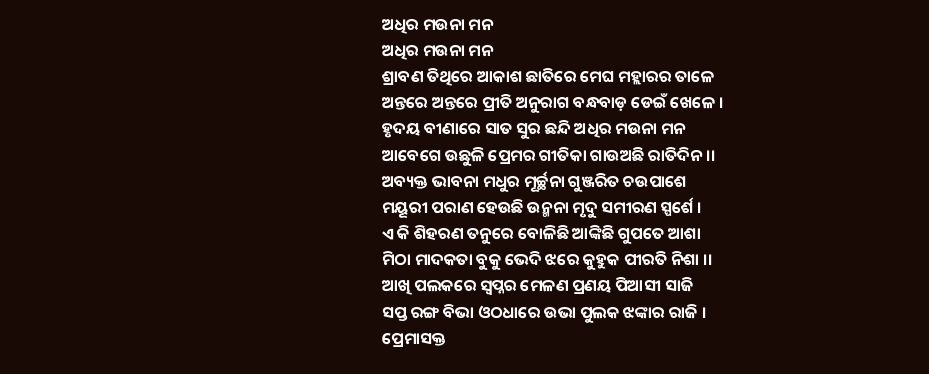ଅଧିର ମଉନା ମନ
ଅଧିର ମଉନା ମନ
ଶ୍ରାବଣ ତିଥିରେ ଆକାଶ ଛାତିରେ ମେଘ ମହ୍ଲାରର ତାଳେ
ଅନ୍ତରେ ଅନ୍ତରେ ପ୍ରୀତି ଅନୁରାଗ ବନ୍ଧବାଡ଼ ଡେଇଁ ଖେଳେ ।
ହୃଦୟ ବୀଣାରେ ସାତ ସୁର ଛନ୍ଦି ଅଧିର ମଉନା ମନ
ଆବେଗେ ଉଛୁଳି ପ୍ରେମର ଗୀତିକା ଗାଉଅଛି ରାତିଦିନ ।।
ଅବ୍ୟକ୍ତ ଭାବନା ମଧୁର ମୂର୍ଚ୍ଛନା ଗୁଞ୍ଜରିତ ଚଉପାଶେ
ମୟୂରୀ ପରାଣ ହେଉଛି ଉନ୍ମନା ମୃଦୁ ସମୀରଣ ସ୍ପର୍ଶେ ।
ଏ କି ଶିହରଣ ତନୁରେ ବୋଳିଛି ଆଙ୍କିଛି ଗୁପତେ ଆଶା
ମିଠା ମାଦକତା ବୁକୁ ଭେଦି ଝରେ କୁହୁକ ପୀରତି ନିଶା ।।
ଆଖି ପଲକରେ ସ୍ୱପ୍ନର ମେଳଣ ପ୍ରଣୟ ପିଆସୀ ସାଜି
ସପ୍ତ ରଙ୍ଗ ବିଭା ଓଠଧାରେ ଉଭା ପୁଲକ ଝଙ୍କାର ରାଜି ।
ପ୍ରେମାସକ୍ତ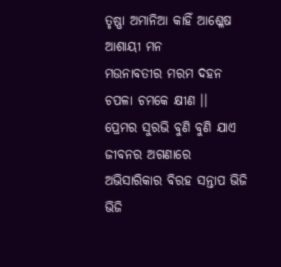ତୃଷ୍ଣା ଅମାନିଆ କାହିଁ ଆଶ୍ଳେଷ ଆଶାୟୀ ମନ
ମଉନାବତୀର ମରମ ଦହନ ଚପଳା ଚମକେ କ୍ଷୀଣ ।।
ପ୍ରେମର ସୁରଭି ବୁଣି ବୁଣି ଯାଏ ଜୀବନର ଅଗଣାରେ
ଅଭିସାରିକାର ବିରହ ସନ୍ତାପ ଭିଜି ଭିଜି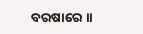ବରଷାରେ ।।